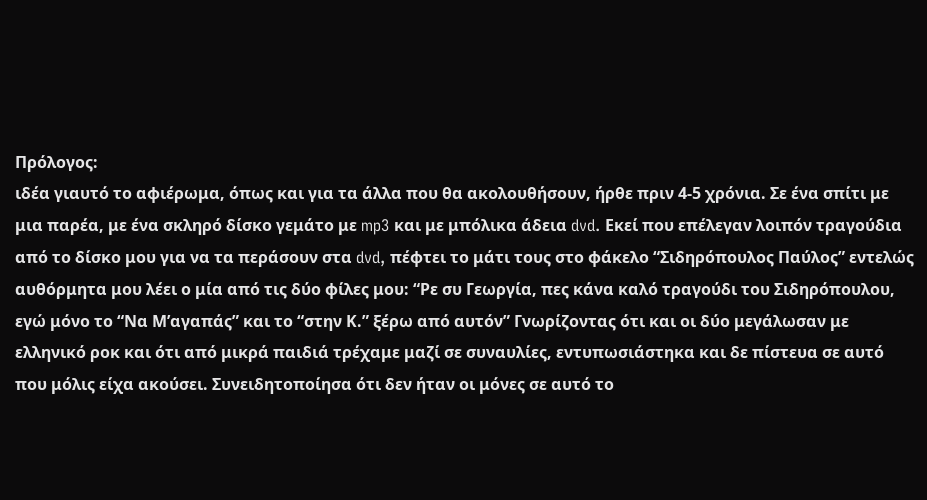Πρόλογος:
ιδέα γιαυτό το αφιέρωμα, όπως και για τα άλλα που θα ακολουθήσουν, ήρθε πριν 4-5 χρόνια. Σε ένα σπίτι με μια παρέα, με ένα σκληρό δίσκο γεμάτο με mp3 και με μπόλικα άδεια dvd. Εκεί που επέλεγαν λοιπόν τραγούδια από το δίσκο μου για να τα περάσουν στα dvd, πέφτει το μάτι τους στο φάκελο “Σιδηρόπουλος Παύλος” εντελώς αυθόρμητα μου λέει ο μία από τις δύο φίλες μου: “Ρε συ Γεωργία, πες κάνα καλό τραγούδι του Σιδηρόπουλου, εγώ μόνο το “Να Μ’αγαπάς” και το “στην Κ.” ξέρω από αυτόν” Γνωρίζοντας ότι και οι δύο μεγάλωσαν με ελληνικό ροκ και ότι από μικρά παιδιά τρέχαμε μαζί σε συναυλίες, εντυπωσιάστηκα και δε πίστευα σε αυτό που μόλις είχα ακούσει. Συνειδητοποίησα ότι δεν ήταν οι μόνες σε αυτό το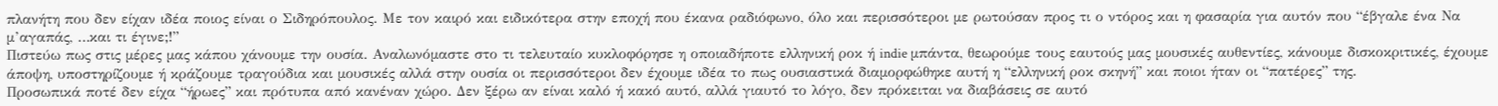πλανήτη που δεν είχαν ιδέα ποιος είναι ο Σιδηρόπουλος. Με τον καιρό και ειδικότερα στην εποχή που έκανα ραδιόφωνο, όλο και περισσότεροι με ρωτούσαν προς τι ο ντόρος και η φασαρία για αυτόν που “έβγαλε ένα Να μ’αγαπάς, …και τι έγινε;!”
Πιστεύω πως στις μέρες μας κάπου χάνουμε την ουσία. Αναλωνόμαστε στο τι τελευταίο κυκλοφόρησε η οποιαδήποτε ελληνική ροκ ή indie μπάντα, θεωρούμε τους εαυτούς μας μουσικές αυθεντίες, κάνουμε δισκοκριτικές, έχουμε άποψη, υποστηρίζουμε ή κράζουμε τραγούδια και μουσικές αλλά στην ουσία οι περισσότεροι δεν έχουμε ιδέα το πως ουσιαστικά διαμορφώθηκε αυτή η “ελληνική ροκ σκηνή” και ποιοι ήταν οι “πατέρες” της.
Προσωπικά ποτέ δεν είχα “ήρωες” και πρότυπα από κανέναν χώρο. Δεν ξέρω αν είναι καλό ή κακό αυτό, αλλά γιαυτό το λόγο, δεν πρόκειται να διαβάσεις σε αυτό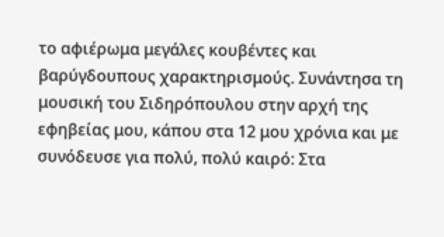το αφιέρωμα μεγάλες κουβέντες και βαρύγδουπους χαρακτηρισμούς. Συνάντησα τη μουσική του Σιδηρόπουλου στην αρχή της εφηβείας μου, κάπου στα 12 μου χρόνια και με συνόδευσε για πολύ, πολύ καιρό: Στα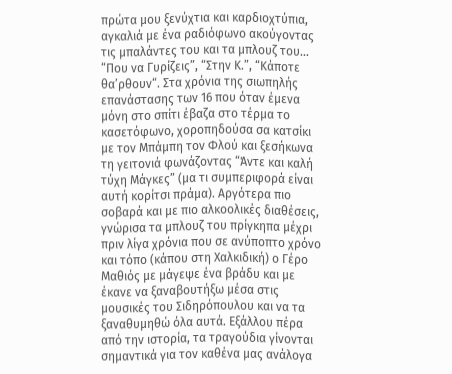πρώτα μου ξενύχτια και καρδιοχτύπια, αγκαλιά με ένα ραδιόφωνο ακούγοντας τις μπαλάντες του και τα μπλουζ του… “Που να Γυρίζεις”, “Στην Κ.”, “Κάποτε θα’ρθουν“. Στα χρόνια της σιωπηλής επανάστασης των 16 που όταν έμενα μόνη στο σπίτι έβαζα στο τέρμα το κασετόφωνο, χοροπηδούσα σα κατσίκι με τον Μπάμπη τον Φλού και ξεσήκωνα τη γειτονιά φωνάζοντας “Άντε και καλή τύχη Μάγκες” (μα τι συμπεριφορά είναι αυτή κορίτσι πράμα). Αργότερα πιο σοβαρά και με πιο αλκοολικές διαθέσεις, γνώρισα τα μπλουζ του πρίγκηπα μέχρι πριν λίγα χρόνια που σε ανύποπτο χρόνο και τόπο (κάπου στη Χαλκιδική) ο Γέρο Μαθιός με μάγεψε ένα βράδυ και με έκανε να ξαναβουτήξω μέσα στις μουσικές του Σιδηρόπουλου και να τα ξαναθυμηθώ όλα αυτά. Εξάλλου πέρα από την ιστορία, τα τραγούδια γίνονται σημαντικά για τον καθένα μας ανάλογα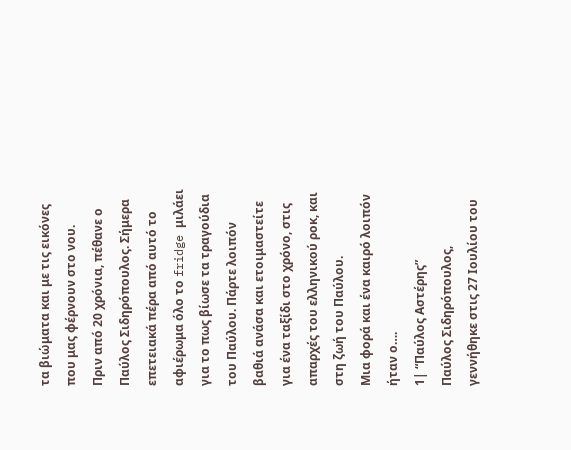τα βιώματα και με τις εικόνες που μας φέρνουν στο νου.
Πριν από 20 χρόνια, πέθανε ο Παύλος Σιδηρόπουλος. Σήμερα επετειακά πέρα από αυτό το αφιέρωμα όλο το fridge μιλάει για το πως βίωσε τα τραγούδια του Παύλου. Πάρτε λοιπόν βαθιά ανάσα και ετοιμαστείτε για ένα ταξίδι στο χρόνο, στις απαρχές του ελληνικού ροκ, και στη ζωή του Παύλου.
Μια φορά και ένα καιρό λοιπόν ήταν ο….
1| “Παύλος Αστέρης”
Παύλος Σιδηρόπουλος, γεννήθηκε στις 27 Ιουλίου του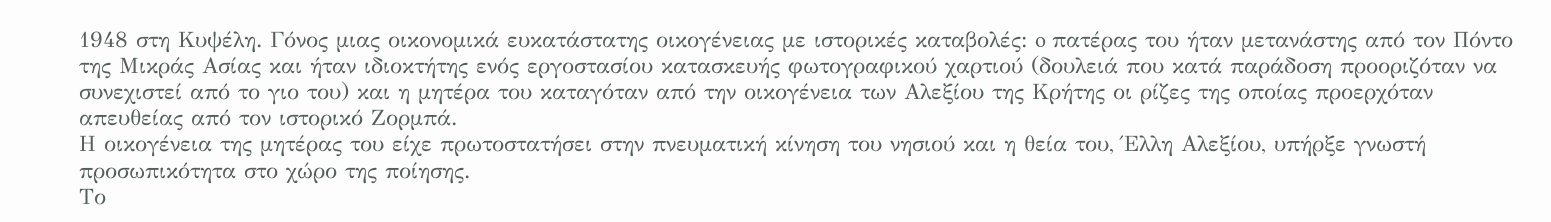1948 στη Κυψέλη. Γόνος μιας οικονομικά ευκατάστατης οικογένειας με ιστορικές καταβολές: o πατέρας του ήταν μετανάστης από τον Πόντο της Μικράς Ασίας και ήταν ιδιοκτήτης ενός εργοστασίου κατασκευής φωτογραφικού χαρτιού (δουλειά που κατά παράδοση προοριζόταν να συνεχιστεί από το γιο του) και η μητέρα του καταγόταν από την οικογένεια των Αλεξίου της Κρήτης οι ρίζες της οποίας προερχόταν απευθείας από τον ιστορικό Ζορμπά.
Η οικογένεια της μητέρας του είχε πρωτοστατήσει στην πνευματική κίνηση του νησιού και η θεία του, Έλλη Αλεξίου, υπήρξε γνωστή προσωπικότητα στο χώρο της ποίησης.
Το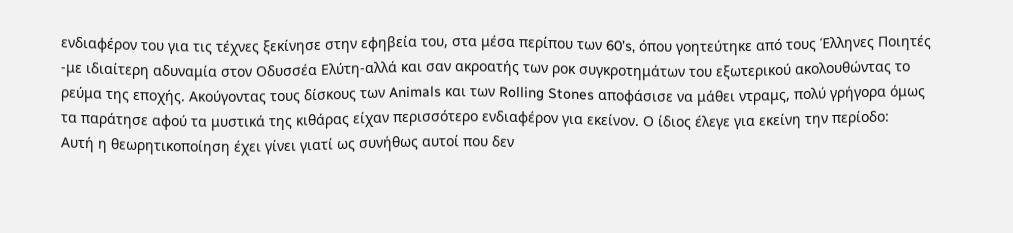ενδιαφέρον του για τις τέχνες ξεκίνησε στην εφηβεία του, στα μέσα περίπου των 60’s, όπου γοητεύτηκε από τους Έλληνες Ποιητές -με ιδιαίτερη αδυναμία στον Οδυσσέα Ελύτη-αλλά και σαν ακροατής των ροκ συγκροτημάτων του εξωτερικού ακολουθώντας το ρεύμα της εποχής. Ακούγοντας τους δίσκους των Animals και των Rolling Stones αποφάσισε να μάθει ντραμς, πολύ γρήγορα όμως τα παράτησε αφού τα μυστικά της κιθάρας είχαν περισσότερο ενδιαφέρον για εκείνον. Ο ίδιος έλεγε για εκείνη την περίοδο:
Αυτή η θεωρητικοποίηση έχει γίνει γιατί ως συνήθως αυτοί που δεν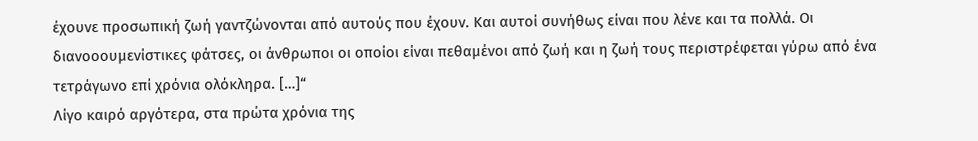έχουνε προσωπική ζωή γαντζώνονται από αυτούς που έχουν. Και αυτοί συνήθως είναι που λένε και τα πολλά. Οι διανοοουμενίστικες φάτσες, οι άνθρωποι οι οποίοι είναι πεθαμένοι από ζωή και η ζωή τους περιστρέφεται γύρω από ένα τετράγωνο επί χρόνια ολόκληρα. […]“
Λίγο καιρό αργότερα, στα πρώτα χρόνια της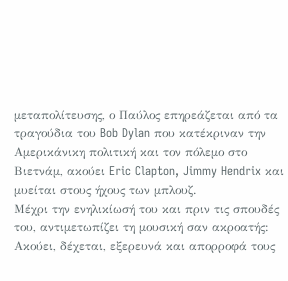μεταπολίτευσης, ο Παύλος επηρεάζεται από τα τραγούδια του Bob Dylan που κατέκριναν την Αμερικάνικη πολιτική και τον πόλεμο στο Βιετνάμ, ακούει Eric Clapton, Jimmy Hendrix και μυείται στους ήχους των μπλουζ.
Μέχρι την ενηλικίωσή του και πριν τις σπουδές του, αντιμετωπίζει τη μουσική σαν ακροατής: Ακούει, δέχεται, εξερευνά και απορροφά τους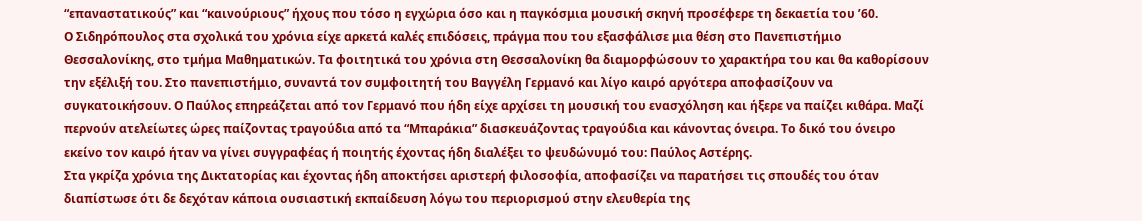“επαναστατικούς” και “καινούριους” ήχους που τόσο η εγχώρια όσο και η παγκόσμια μουσική σκηνή προσέφερε τη δεκαετία του ’60.
Ο Σιδηρόπουλος στα σχολικά του χρόνια είχε αρκετά καλές επιδόσεις, πράγμα που του εξασφάλισε μια θέση στο Πανεπιστήμιο Θεσσαλονίκης, στο τμήμα Μαθηματικών. Τα φοιτητικά του χρόνια στη Θεσσαλονίκη θα διαμορφώσουν το χαρακτήρα του και θα καθορίσουν την εξέλιξή του. Στο πανεπιστήμιο, συναντά τον συμφοιτητή του Βαγγέλη Γερμανό και λίγο καιρό αργότερα αποφασίζουν να συγκατοικήσουν. Ο Παύλος επηρεάζεται από τον Γερμανό που ήδη είχε αρχίσει τη μουσική του ενασχόληση και ήξερε να παίζει κιθάρα. Μαζί περνούν ατελείωτες ώρες παίζοντας τραγούδια από τα “Μπαράκια” διασκευάζοντας τραγούδια και κάνοντας όνειρα. Το δικό του όνειρο εκείνο τον καιρό ήταν να γίνει συγγραφέας ή ποιητής έχοντας ήδη διαλέξει το ψευδώνυμό του: Παύλος Αστέρης.
Στα γκρίζα χρόνια της Δικτατορίας και έχοντας ήδη αποκτήσει αριστερή φιλοσοφία, αποφασίζει να παρατήσει τις σπουδές του όταν διαπίστωσε ότι δε δεχόταν κάποια ουσιαστική εκπαίδευση λόγω του περιορισμού στην ελευθερία της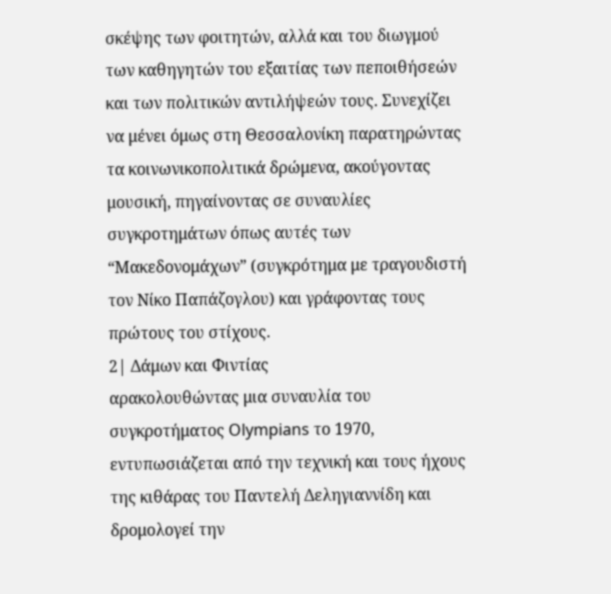σκέψης των φοιτητών, αλλά και του διωγμού των καθηγητών του εξαιτίας των πεποιθήσεών και των πολιτικών αντιλήψεών τους. Συνεχίζει να μένει όμως στη Θεσσαλονίκη παρατηρώντας τα κοινωνικοπολιτικά δρώμενα, ακούγοντας μουσική, πηγαίνοντας σε συναυλίες συγκροτημάτων όπως αυτές των “Μακεδονομάχων” (συγκρότημα με τραγουδιστή τον Νίκο Παπάζογλου) και γράφοντας τους πρώτους του στίχους.
2| Δάμων και Φιντίας
αρακολουθώντας μια συναυλία του συγκροτήματος Olympians το 1970, εντυπωσιάζεται από την τεχνική και τους ήχους της κιθάρας του Παντελή Δεληγιαννίδη και δρομολογεί την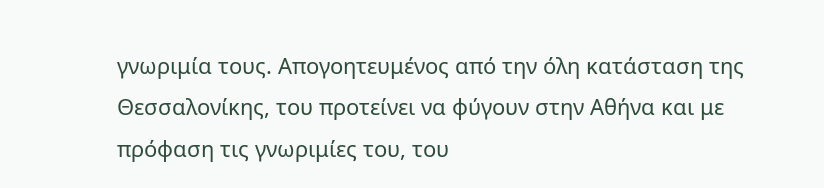γνωριμία τους. Απογοητευμένος από την όλη κατάσταση της Θεσσαλονίκης, του προτείνει να φύγουν στην Αθήνα και με πρόφαση τις γνωριμίες του, του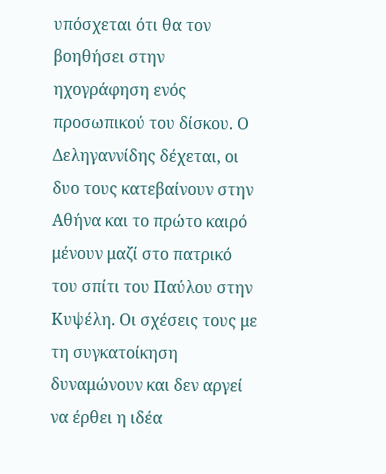υπόσχεται ότι θα τον βοηθήσει στην ηχογράφηση ενός προσωπικού του δίσκου. Ο Δεληγαννίδης δέχεται, οι δυο τους κατεβαίνουν στην Αθήνα και το πρώτο καιρό μένουν μαζί στο πατρικό του σπίτι του Παύλου στην Κυψέλη. Οι σχέσεις τους με τη συγκατοίκηση δυναμώνουν και δεν αργεί να έρθει η ιδέα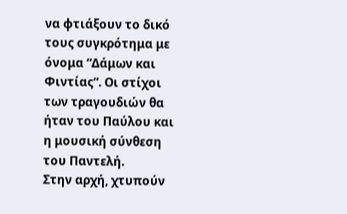να φτιάξουν το δικό τους συγκρότημα με όνομα “Δάμων και Φιντίας“. Οι στίχοι των τραγουδιών θα ήταν του Παύλου και η μουσική σύνθεση του Παντελή.
Στην αρχή, χτυπούν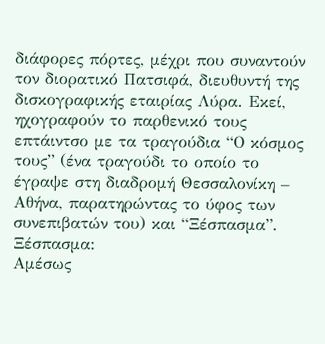διάφορες πόρτες, μέχρι που συναντούν τον διορατικό Πατσιφά, διευθυντή της δισκογραφικής εταιρίας Λύρα. Εκεί, ηχογραφούν το παρθενικό τους επτάιντσο με τα τραγούδια “Ο κόσμος τους” (ένα τραγούδι το οποίο το έγραψε στη διαδρομή Θεσσαλονίκη – Αθήνα, παρατηρώντας το ύφος των συνεπιβατών του) και “Ξέσπασμα”.
Ξέσπασμα:
Αμέσως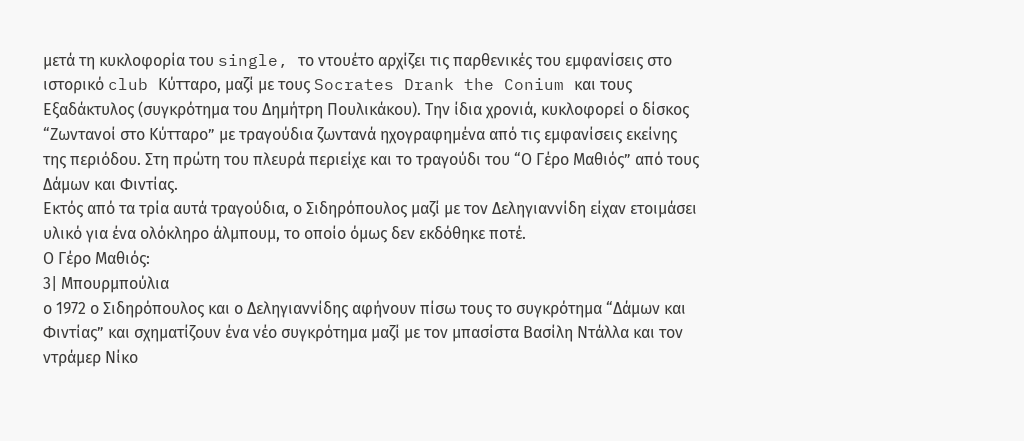μετά τη κυκλοφορία του single, το ντουέτο αρχίζει τις παρθενικές του εμφανίσεις στο ιστορικό club Κύτταρο, μαζί με τους Socrates Drank the Conium και τους Εξαδάκτυλος (συγκρότημα του Δημήτρη Πουλικάκου). Την ίδια χρονιά, κυκλοφορεί ο δίσκος “Ζωντανοί στο Κύτταρο” με τραγούδια ζωντανά ηχογραφημένα από τις εμφανίσεις εκείνης της περιόδου. Στη πρώτη του πλευρά περιείχε και το τραγούδι του “Ο Γέρο Μαθιός” από τους Δάμων και Φιντίας.
Εκτός από τα τρία αυτά τραγούδια, ο Σιδηρόπουλος μαζί με τον Δεληγιαννίδη είχαν ετοιμάσει υλικό για ένα ολόκληρο άλμπουμ, το οποίο όμως δεν εκδόθηκε ποτέ.
Ο Γέρο Μαθιός:
3| Μπουρμπούλια
ο 1972 ο Σιδηρόπουλος και ο Δεληγιαννίδης αφήνουν πίσω τους το συγκρότημα “Δάμων και Φιντίας” και σχηματίζουν ένα νέο συγκρότημα μαζί με τον μπασίστα Βασίλη Ντάλλα και τον ντράμερ Νίκο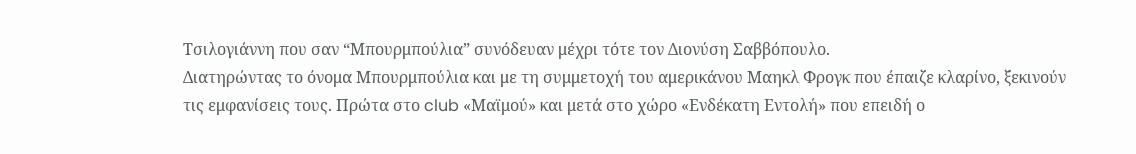Τσιλογιάννη που σαν “Μπουρμπούλια” συνόδευαν μέχρι τότε τον Διονύση Σαββόπουλο.
Διατηρώντας το όνομα Μπουρμπούλια και με τη συμμετοχή του αμερικάνου Μαηκλ Φρογκ που έπαιζε κλαρίνο, ξεκινούν τις εμφανίσεις τους. Πρώτα στο club «Μαϊμού» και μετά στο χώρο «Ενδέκατη Εντολή» που επειδή ο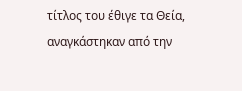τίτλος του έθιγε τα Θεία, αναγκάστηκαν από την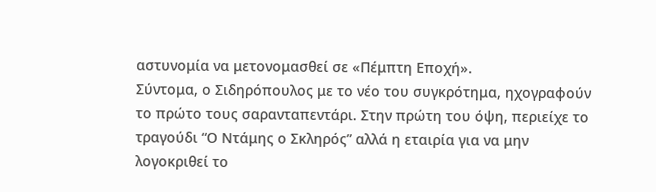αστυνομία να μετονομασθεί σε «Πέμπτη Εποχή».
Σύντομα, ο Σιδηρόπουλος με το νέο του συγκρότημα, ηχογραφούν το πρώτο τους σαρανταπεντάρι. Στην πρώτη του όψη, περιείχε το τραγούδι “Ο Ντάμης ο Σκληρός” αλλά η εταιρία για να μην λογοκριθεί το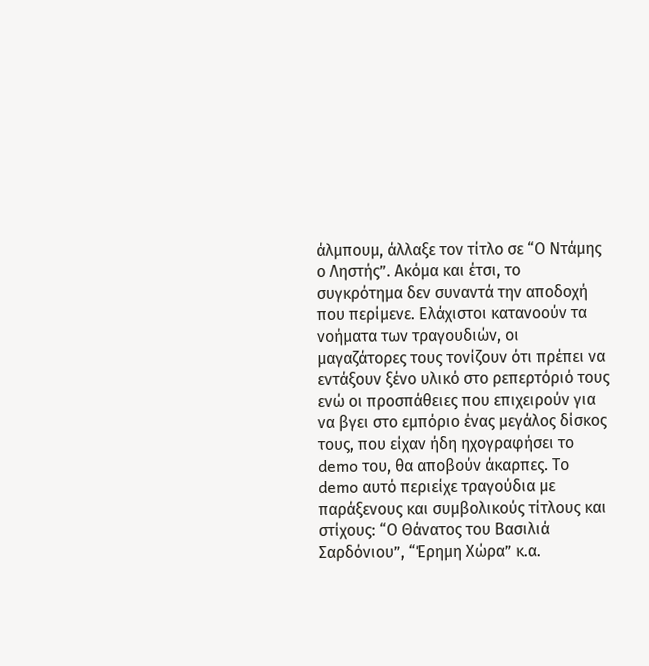άλμπουμ, άλλαξε τον τίτλο σε “Ο Ντάμης ο Ληστής”. Ακόμα και έτσι, το συγκρότημα δεν συναντά την αποδοχή που περίμενε. Ελάχιστοι κατανοούν τα νοήματα των τραγουδιών, οι μαγαζάτορες τους τονίζουν ότι πρέπει να εντάξουν ξένο υλικό στο ρεπερτόριό τους ενώ οι προσπάθειες που επιχειρούν για να βγει στο εμπόριο ένας μεγάλος δίσκος τους, που είχαν ήδη ηχογραφήσει το demo του, θα αποβούν άκαρπες. Το demo αυτό περιείχε τραγούδια με παράξενους και συμβολικούς τίτλους και στίχους: “Ο Θάνατος του Βασιλιά Σαρδόνιου”, “Έρημη Χώρα” κ.α.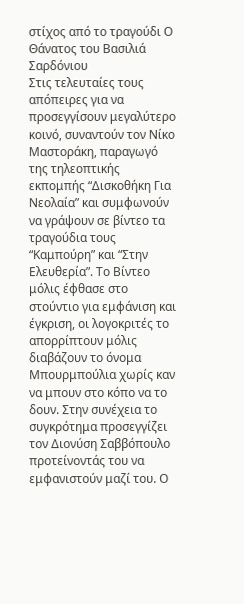στίχος από το τραγούδι Ο Θάνατος του Βασιλιά Σαρδόνιου
Στις τελευταίες τους απόπειρες για να προσεγγίσουν μεγαλύτερο κοινό, συναντούν τον Νίκο Μαστοράκη, παραγωγό της τηλεοπτικής εκπομπής “Δισκοθήκη Για Νεολαία” και συμφωνούν να γράψουν σε βίντεο τα τραγούδια τους “Καμπούρη” και “Στην Ελευθερία”. Το Βίντεο μόλις έφθασε στο στούντιο για εμφάνιση και έγκριση, οι λογοκριτές το απορρίπτουν μόλις διαβάζουν το όνομα Μπουρμπούλια χωρίς καν να μπουν στο κόπο να το δουν. Στην συνέχεια το συγκρότημα προσεγγίζει τον Διονύση Σαββόπουλο προτείνοντάς του να εμφανιστούν μαζί του. Ο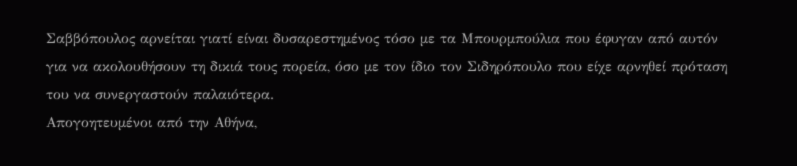Σαββόπουλος αρνείται γιατί είναι δυσαρεστημένος τόσο με τα Μπουρμπούλια που έφυγαν από αυτόν για να ακολουθήσουν τη δικιά τους πορεία, όσο με τον ίδιο τον Σιδηρόπουλο που είχε αρνηθεί πρόταση του να συνεργαστούν παλαιότερα.
Απογοητευμένοι από την Αθήνα,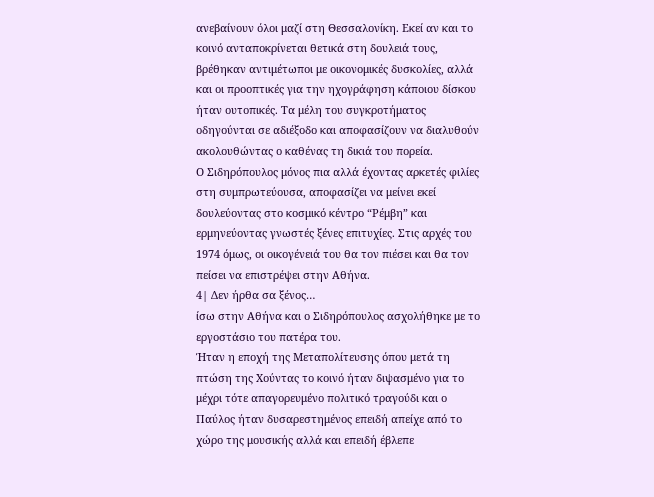ανεβαίνουν όλοι μαζί στη Θεσσαλονίκη. Εκεί αν και το κοινό ανταποκρίνεται θετικά στη δουλειά τους, βρέθηκαν αντιμέτωποι με οικονομικές δυσκολίες, αλλά και οι προοπτικές για την ηχογράφηση κάποιου δίσκου ήταν ουτοπικές. Τα μέλη του συγκροτήματος οδηγούνται σε αδιέξοδο και αποφασίζουν να διαλυθούν ακολουθώντας ο καθένας τη δικιά του πορεία.
Ο Σιδηρόπουλος μόνος πια αλλά έχοντας αρκετές φιλίες στη συμπρωτεύουσα, αποφασίζει να μείνει εκεί δουλεύοντας στο κοσμικό κέντρο “Ρέμβη” και ερμηνεύοντας γνωστές ξένες επιτυχίες. Στις αρχές του 1974 όμως, οι οικογένειά του θα τον πιέσει και θα τον πείσει να επιστρέψει στην Αθήνα.
4| Δεν ήρθα σα ξένος…
ίσω στην Αθήνα και ο Σιδηρόπουλος ασχολήθηκε με το εργοστάσιο του πατέρα του.
Ήταν η εποχή της Μεταπολίτευσης όπου μετά τη πτώση της Χούντας το κοινό ήταν διψασμένο για το μέχρι τότε απαγορευμένο πολιτικό τραγούδι και ο Παύλος ήταν δυσαρεστημένος επειδή απείχε από το χώρο της μουσικής αλλά και επειδή έβλεπε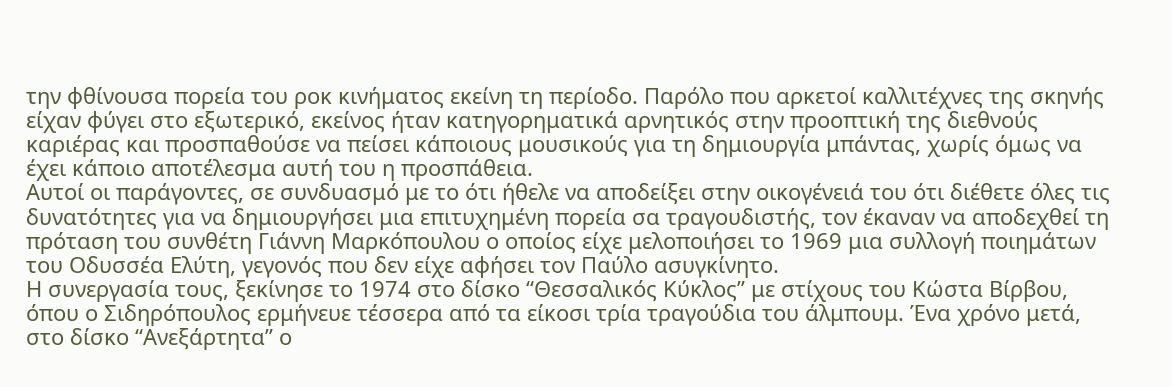την φθίνουσα πορεία του ροκ κινήματος εκείνη τη περίοδο. Παρόλο που αρκετοί καλλιτέχνες της σκηνής είχαν φύγει στο εξωτερικό, εκείνος ήταν κατηγορηματικά αρνητικός στην προοπτική της διεθνούς καριέρας και προσπαθούσε να πείσει κάποιους μουσικούς για τη δημιουργία μπάντας, χωρίς όμως να έχει κάποιο αποτέλεσμα αυτή του η προσπάθεια.
Αυτοί οι παράγοντες, σε συνδυασμό με το ότι ήθελε να αποδείξει στην οικογένειά του ότι διέθετε όλες τις δυνατότητες για να δημιουργήσει μια επιτυχημένη πορεία σα τραγουδιστής, τον έκαναν να αποδεχθεί τη πρόταση του συνθέτη Γιάννη Μαρκόπουλου ο οποίος είχε μελοποιήσει το 1969 μια συλλογή ποιημάτων του Οδυσσέα Ελύτη, γεγονός που δεν είχε αφήσει τον Παύλο ασυγκίνητο.
Η συνεργασία τους, ξεκίνησε το 1974 στο δίσκο “Θεσσαλικός Κύκλος” με στίχους του Κώστα Βίρβου, όπου ο Σιδηρόπουλος ερμήνευε τέσσερα από τα είκοσι τρία τραγούδια του άλμπουμ. Ένα χρόνο μετά, στο δίσκο “Ανεξάρτητα” ο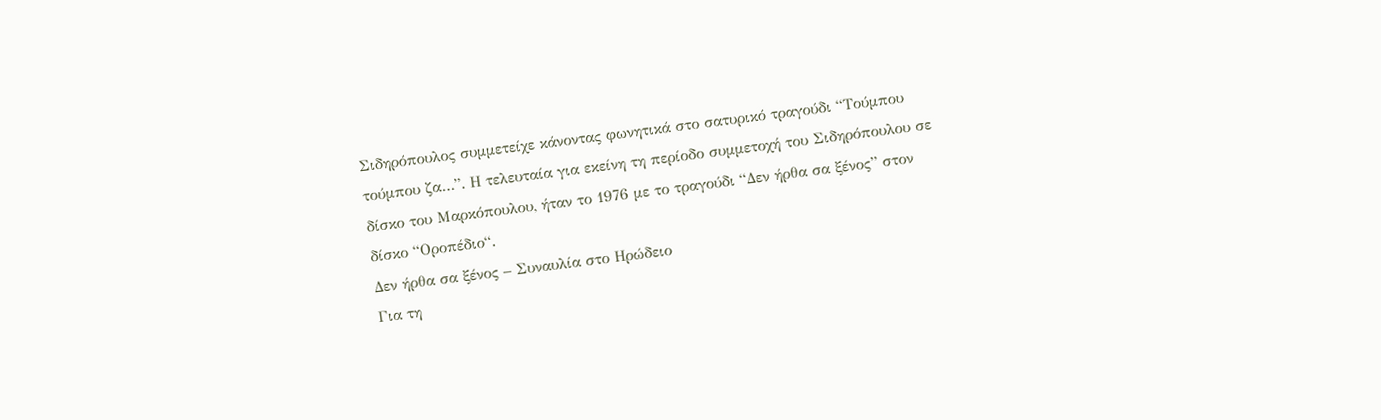Σιδηρόπουλος συμμετείχε κάνοντας φωνητικά στο σατυρικό τραγούδι “Τούμπου τούμπου ζα…”. Η τελευταία για εκείνη τη περίοδο συμμετοχή του Σιδηρόπουλου σε δίσκο του Μαρκόπουλου, ήταν το 1976 με το τραγούδι “Δεν ήρθα σα ξένος” στον δίσκο “Οροπέδιο“.
Δεν ήρθα σα ξένος – Συναυλία στο Ηρώδειο
Για τη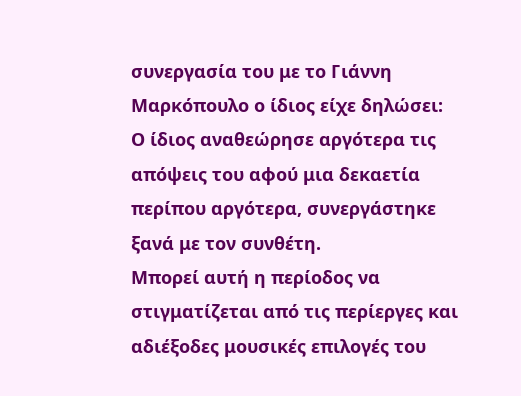συνεργασία του με το Γιάννη Μαρκόπουλο ο ίδιος είχε δηλώσει:
Ο ίδιος αναθεώρησε αργότερα τις απόψεις του αφού μια δεκαετία περίπου αργότερα, συνεργάστηκε ξανά με τον συνθέτη.
Μπορεί αυτή η περίοδος να στιγματίζεται από τις περίεργες και αδιέξοδες μουσικές επιλογές του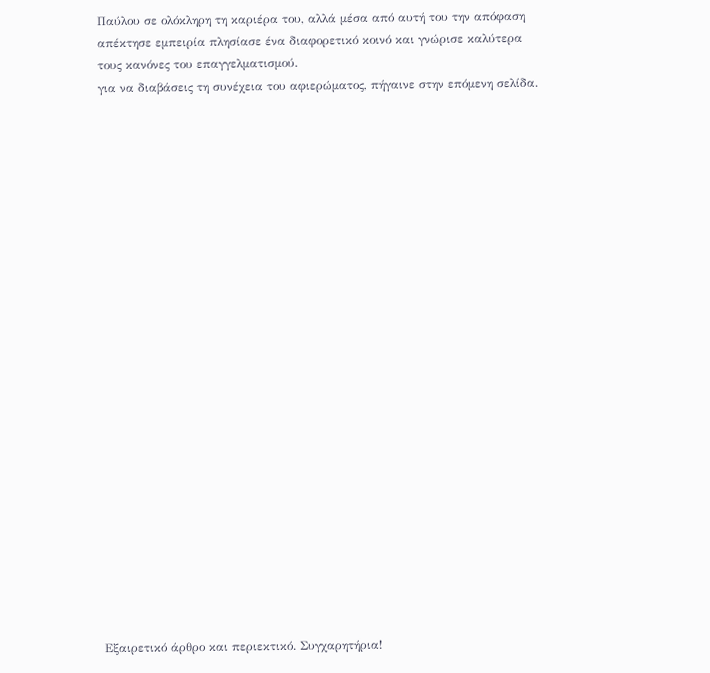Παύλου σε ολόκληρη τη καριέρα του, αλλά μέσα από αυτή του την απόφαση απέκτησε εμπειρία πλησίασε ένα διαφορετικό κοινό και γνώρισε καλύτερα τους κανόνες του επαγγελματισμού.
για να διαβάσεις τη συνέχεια του αφιερώματος, πήγαινε στην επόμενη σελίδα.
























Εξαιρετικό άρθρο και περιεκτικό. Συγχαρητήρια!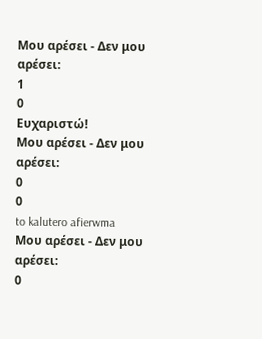Μου αρέσει - Δεν μου αρέσει:
1
0
Ευχαριστώ!
Μου αρέσει - Δεν μου αρέσει:
0
0
to kalutero afierwma
Μου αρέσει - Δεν μου αρέσει:
0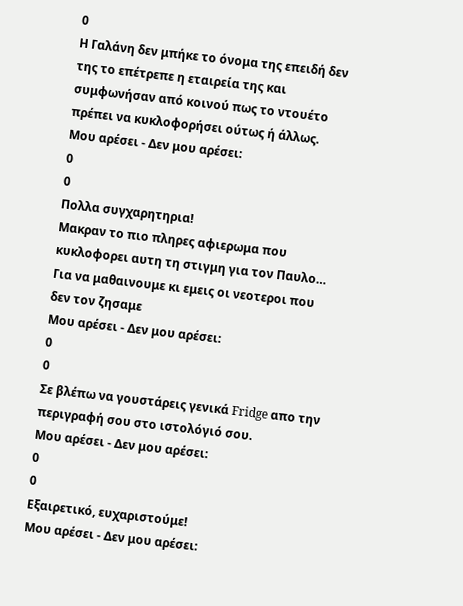0
Η Γαλάνη δεν μπήκε το όνομα της επειδή δεν της το επέτρεπε η εταιρεία της και συμφωνήσαν από κοινού πως το ντουέτο πρέπει να κυκλοφορήσει ούτως ή άλλως.
Μου αρέσει - Δεν μου αρέσει:
0
0
Πολλα συγχαρητηρια!
Μακραν το πιο πληρες αφιερωμα που κυκλοφορει αυτη τη στιγμη για τον Παυλο…
Για να μαθαινουμε κι εμεις οι νεοτεροι που δεν τον ζησαμε
Μου αρέσει - Δεν μου αρέσει:
0
0
Σε βλέπω να γουστάρεις γενικά Fridge απο την περιγραφή σου στο ιστολόγιό σου.
Μου αρέσει - Δεν μου αρέσει:
0
0
Εξαιρετικό, ευχαριστούμε!
Μου αρέσει - Δεν μου αρέσει: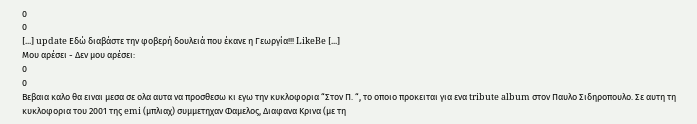0
0
[...] update Εδώ διαβάστε την φοβερή δουλειά που έκανε η Γεωργία!!! LikeBe [...]
Μου αρέσει - Δεν μου αρέσει:
0
0
Βεβαια καλο θα ειναι μεσα σε ολα αυτα να προσθεσω κι εγω την κυκλοφορια “Στον Π. “, το οποιο προκειται για ενα tribute album στον Παυλο Σιδηροπουλο. Σε αυτη τη κυκλοφορια του 2001 της emi (μπλιαχ) συμμετηχαν Φαμελος, Διαφανα Κρινα (με τη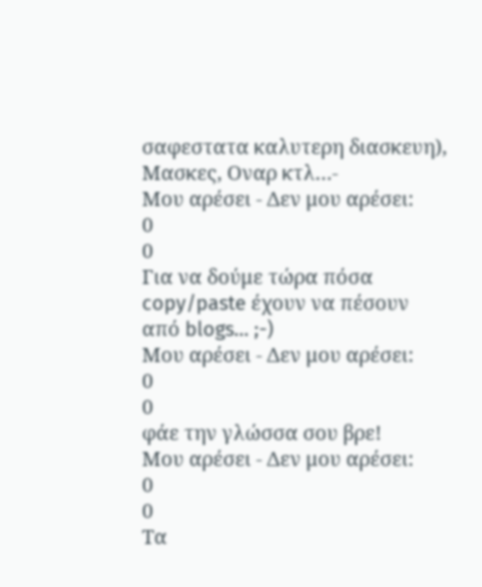σαφεστατα καλυτερη διασκευη), Μασκες, Οναρ κτλ…-
Μου αρέσει - Δεν μου αρέσει:
0
0
Για να δούμε τώρα πόσα copy/paste έχουν να πέσουν από blogs… ;-)
Μου αρέσει - Δεν μου αρέσει:
0
0
φάε την γλώσσα σου βρε!
Μου αρέσει - Δεν μου αρέσει:
0
0
Τα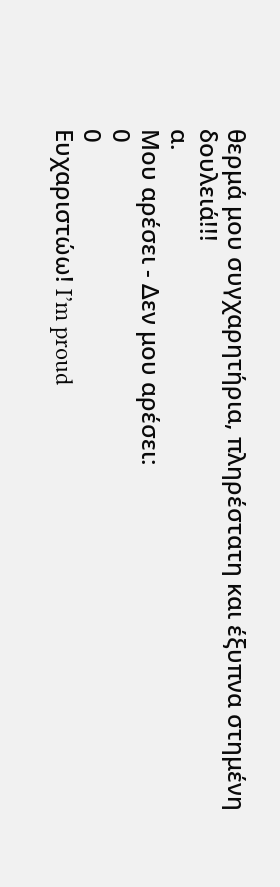θερμά μου συγχαρητήρια, πληρέστατη και έξυπνα στημένη δουλειά!!!
α.
Μου αρέσει - Δεν μου αρέσει:
0
0
Ευχαριστώω! I’m proud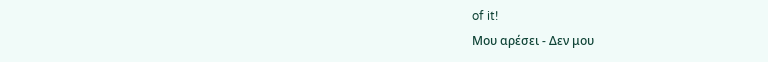of it!
Μου αρέσει - Δεν μου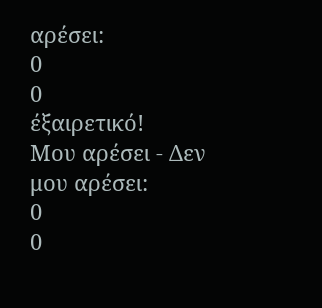αρέσει:
0
0
έξαιρετικό!
Μου αρέσει - Δεν μου αρέσει:
0
0